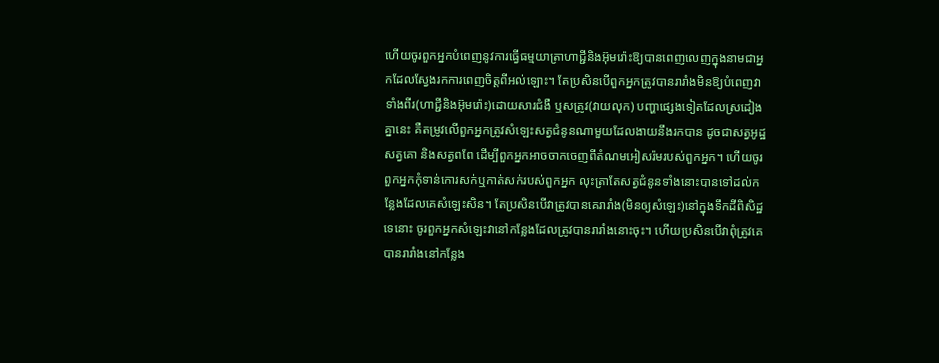ហើយចូរពួកអ្នកបំពេញនូវការធ្វើធម្មយាត្រាហាជ្ជីនិងអ៊ុមរ៉ោះឱ្យបានពេញលេញក្នុងនាមជាអ្នកដែលស្វែងរកការពេញចិត្តពីអល់ឡោះ។ តែប្រសិនបើពួកអ្នកត្រូវបានរារាំងមិនឱ្យបំពេញវាទាំងពីរ(ហាជ្ជីនិងអ៊ុមរ៉ោះ)ដោយសារជំងឺ ឬសត្រូវ(វាយលុក) បញ្ហាផ្សេងទៀតដែលស្រដៀងគ្នានេះ គឺតម្រូវលើពួកអ្នកត្រូវសំឡេះសត្វជំនូនណាមួយដែលងាយនឹងរកបាន ដូចជាសត្វអូដ្ឋ សត្វគោ និងសត្វពពែ ដើម្បីពួកអ្នកអាចចាកចេញពីតំណមអៀសរ៉មរបស់ពួកអ្នក។ ហើយចូរពួកអ្នកកុំទាន់កោរសក់ឬកាត់សក់របស់ពួកអ្នក លុះត្រាតែសត្វជំនូនទាំងនោះបានទៅដល់កន្លែងដែលគេសំឡេះសិន។ តែប្រសិនបើវាត្រូវបានគេរារាំង(មិនឲ្យសំឡេះ)នៅក្នុងទឹកដីពិសិដ្ឋទេនោះ ចូរពួកអ្នកសំឡេះវានៅកន្លែងដែលត្រូវបានរារាំងនោះចុះ។ ហើយប្រសិនបើវាពុំត្រូវគេបានរារាំងនៅកន្លែង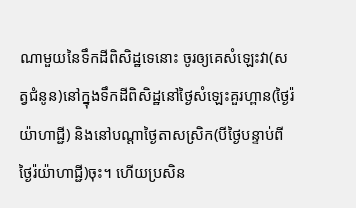ណាមួយនៃទឹកដីពិសិដ្ឋទេនោះ ចូរឲ្យគេសំឡេះវា(សត្វជំនូន)នៅក្នុងទឹកដីពិសិដ្ឋនៅថ្ងៃសំឡេះគួរហ្ពាន(ថ្ងៃរ៉យ៉ាហាជ្ជី) និងនៅបណ្តាថ្ងៃតាសស្រិក(បីថ្ងៃបន្ទាប់ពីថ្ងៃរ៉យ៉ាហាជ្ជី)ចុះ។ ហើយប្រសិន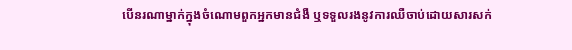បើនរណាម្នាក់ក្នុងចំណោមពួកអ្នកមានជំងឺ ឬទទួលរងនូវការឈឺចាប់ដោយសារសក់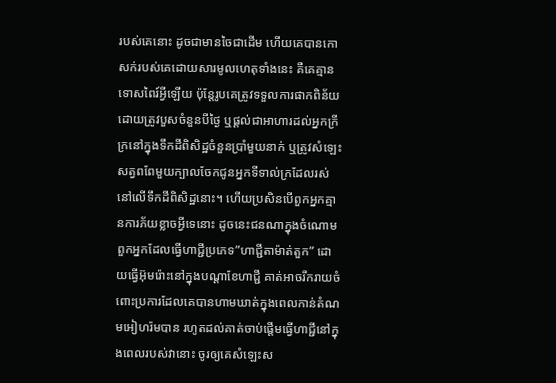របស់គេនោះ ដូចជាមានចៃជាដើម ហើយគេបានកោសក់របស់គេដោយសារមូលហេតុទាំងនេះ គឺគេគ្មានទោសពៃរ៍អ្វីឡើយ ប៉ុន្តែរូបគេត្រូវទទួលការផាកពិន័យ ដោយត្រូវបួសចំនួនបីថ្ងៃ ឬផ្តល់ជាអាហារដល់អ្នកក្រីក្រនៅក្នុងទឹកដីពិសិដ្ឋចំនួនប្រាំមួយនាក់ ឬត្រូវសំឡេះសត្វពពែមួយក្បាលចែកជូនអ្នកទីទាល់ក្រដែលរស់នៅលើទឹកដីពិសិដ្ឋនោះ។ ហើយប្រសិនបើពួកអ្នកគ្មានការភ័យខ្លាចអ្វីទេនោះ ដូចនេះជនណាក្នុងចំណោមពួកអ្នកដែលធ្វើហាជ្ជីប្រភេទ”ហាជ្ជីតាម៉ាត់តួក” ដោយធ្វើអ៊ុមរ៉ោះនៅក្នុងបណ្តាខែហាជ្ជី គាត់អាចរីករាយចំពោះប្រការដែលគេបានហាមឃាត់ក្នុងពេលកាន់តំណមអៀហរ៉មបាន រហូតដល់គាត់ចាប់ផ្តើមធ្វើហាជ្ជីនៅក្នុងពេលរបស់វានោះ ចូរឲ្យគេសំឡេះស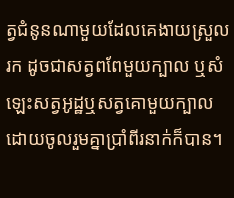ត្វជំនូនណាមួយដែលគេងាយស្រួលរក ដូចជាសត្វពពែមួយក្បាល ឬសំឡេះសត្វអូដ្ឋឬសត្វគោមួយក្បាលដោយចូលរួមគ្នាប្រាំពីរនាក់ក៏បាន។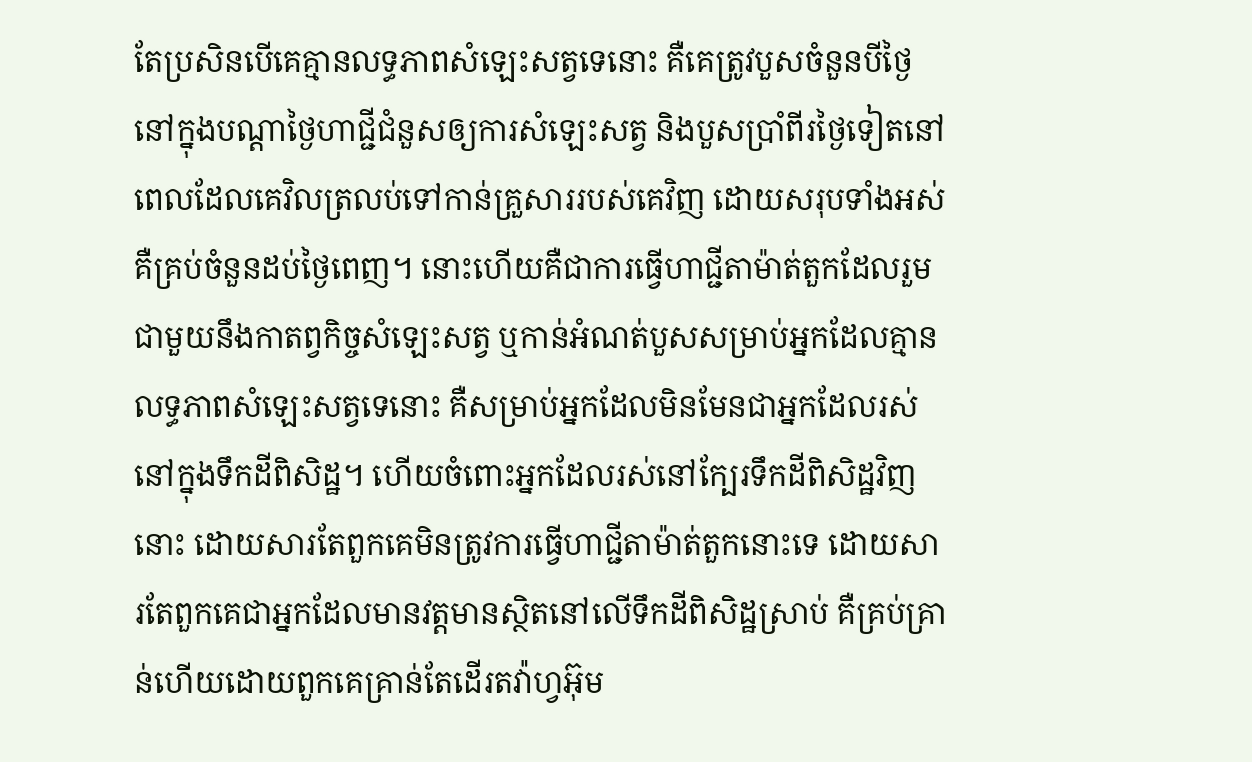តែប្រសិនបើគេគ្មានលទ្ធភាពសំឡេះសត្វទេនោះ គឺគេត្រូវបួសចំនួនបីថ្ងៃនៅក្នុងបណ្តាថ្ងៃហាជ្ជីជំនួសឲ្យការសំឡេះសត្វ និងបួសប្រាំពីរថ្ងៃទៀតនៅពេលដែលគេវិលត្រលប់ទៅកាន់គ្រួសាររបស់គេវិញ ដោយសរុបទាំងអស់ គឺគ្រប់ចំនួនដប់ថ្ងៃពេញ។ នោះហើយគឺជាការធ្វើហាជ្ជីតាម៉ាត់តួកដែលរួមជាមួយនឹងកាតព្វកិច្ចសំឡេះសត្វ ឬកាន់អំណត់បួសសម្រាប់អ្នកដែលគ្មានលទ្ធភាពសំឡេះសត្វទេនោះ គឺសម្រាប់អ្នកដែលមិនមែនជាអ្នកដែលរស់នៅក្នុងទឹកដីពិសិដ្ឋ។ ហើយចំពោះអ្នកដែលរស់នៅក្បែរទឹកដីពិសិដ្ឋវិញនោះ ដោយសារតែពួកគេមិនត្រូវការធ្វើហាជ្ជីតាម៉ាត់តួកនោះទេ ដោយសារតែពួកគេជាអ្នកដែលមានវត្តមានស្ថិតនៅលើទឹកដីពិសិដ្ឋស្រាប់ គឺគ្រប់គ្រាន់ហើយដោយពួកគេគ្រាន់តែដើរតវ៉ាហ្វអ៊ុម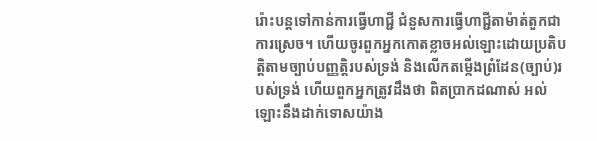រ៉ោះបន្តទៅកាន់ការធ្វើហាជ្ជី ជំនួសការធ្វើហាជ្ជីតាម៉ាត់តួកជាការស្រេច។ ហើយចូរពួកអ្នកកោតខ្លាចអល់ឡោះដោយប្រតិបត្តិតាមច្បាប់បញ្ញត្តិរបស់ទ្រង់ និងលើកតម្កើងព្រំដែន(ច្បាប់)របស់ទ្រង់ ហើយពួកអ្នកត្រូវដឹងថា ពិតប្រាកដណាស់ អល់ឡោះនឹងដាក់ទោសយ៉ាង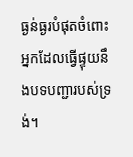ធ្ងន់ធ្ងរបំផុតចំពោះអ្នកដែលធ្វើផ្ទុយនឹងបទបញ្ជារបស់ទ្រង់។